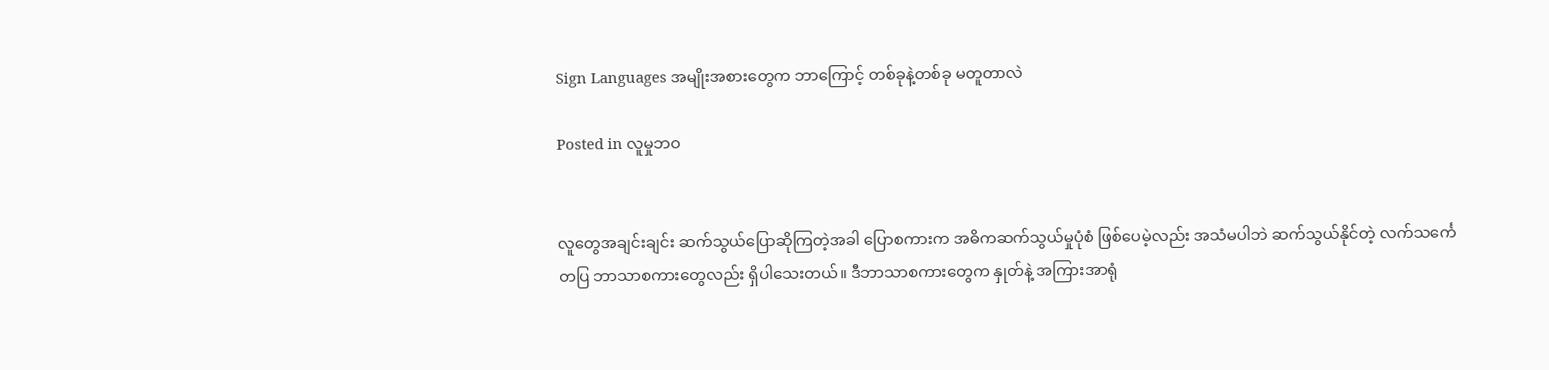Sign Languages အမျိုးအစားတွေက ဘာကြောင့် တစ်ခုနဲ့တစ်ခု မတူတာလဲ

Posted in လူမှုဘဝ


လူတွေအချင်းချင်း ဆက်သွယ်ပြောဆိုကြတဲ့အခါ ပြောစကားက အဓိကဆက်သွယ်မှုပုံစံ ဖြစ်ပေမဲ့လည်း အသံမပါဘဲ ဆက်သွယ်နိုင်တဲ့ လက်သင်္ကေတပြ ဘာသာစကားတွေလည်း ရှိပါသေးတယ်။ ဒီဘာသာစကားတွေက နှုတ်နဲ့ အကြားအာရုံ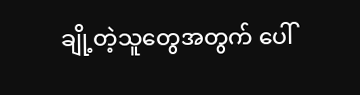ချို့တဲ့သူတွေအတွက် ပေါ်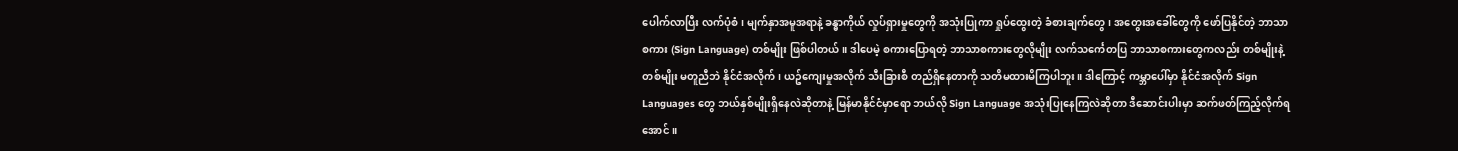ပေါက်လာပြီး လက်ပုံစံ၊ မျက်နှာအမူအရာနဲ့ ခန္ဓာကိုယ် လှုပ်ရှားမှုတွေကို အသုံးပြုကာ ရှုပ်ထွေးတဲ့ ခံစားချက်တွေ၊ အတွေးအခေါ်တွေကို ဖော်ပြနိုင်တဲ့ ဘာသာစကား (Sign Language) တစ်မျိုး ဖြစ်ပါတယ်။ ဒါပေမဲ့ စကားပြောရတဲ့ ဘာသာစကားတွေလိုမျိုး လက်သင်္ကေတပြ ဘာသာစကားတွေကလည်း တစ်မျိုးနဲ့တစ်မျိုး မတူညီဘဲ နိုင်ငံအလိုက်၊ ယဥ်ကျေးမှုအလိုက် သီးခြားစီ တည်ရှိနေတာကို သတိမထားမိကြပါဘူး။ ဒါကြောင့် ကမ္ဘာပေါ်မှာ နိုင်ငံအလိုက် Sign Languages တွေ ဘယ်နှစ်မျိုးရှိနေလဲဆိုတာနဲ့ မြန်မာနိုင်ငံမှာရော ဘယ်လို Sign Language အသုံးပြုနေကြလဲဆိုတာ ဒီဆောင်းပါးမှာ ဆက်ဖတ်ကြည့်လိုက်ရအောင်။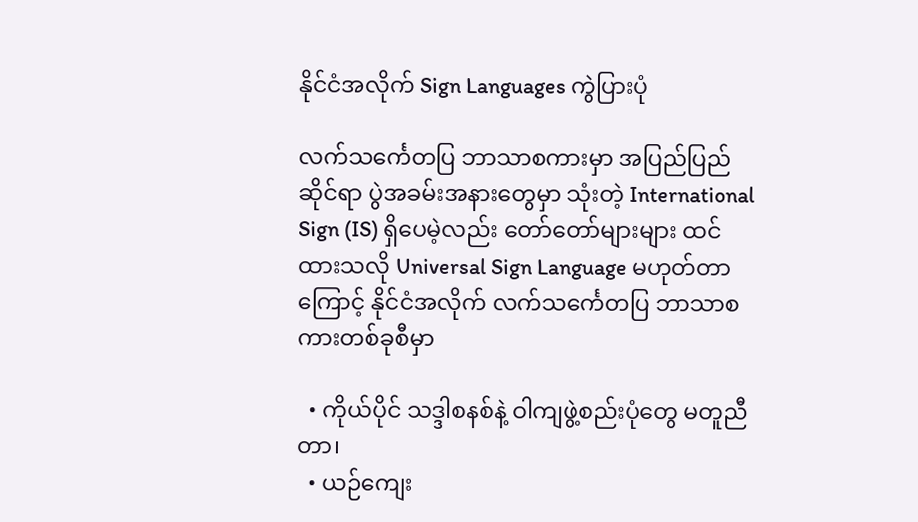နိုင်ငံအလိုက် Sign Languages ကွဲပြားပုံ

လက်သင်္ကေတပြ ဘာသာစကားမှာ အပြည်ပြည်ဆိုင်ရာ ပွဲအခမ်းအနားတွေမှာ သုံးတဲ့ International Sign (IS) ရှိပေမဲ့လည်း တော်တော်များများ ထင်ထားသလို Universal Sign Language မဟုတ်တာကြောင့် နိုင်ငံအလိုက် လက်သင်္ကေတပြ ဘာသာစကားတစ်ခုစီမှာ

  • ကိုယ်ပိုင် သဒ္ဒါစနစ်နဲ့ ဝါကျဖွဲ့စည်းပုံတွေ မတူညီတာ၊
  • ယဉ်ကျေး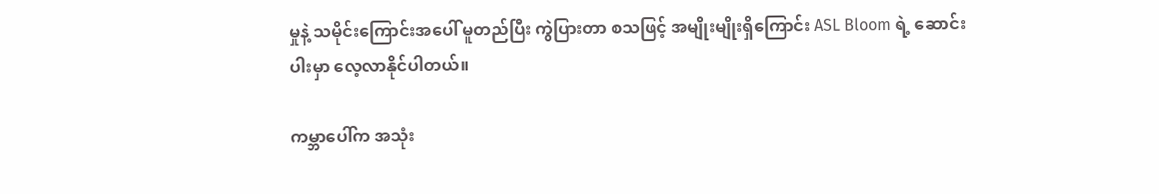မှုနဲ့ သမိုင်းကြောင်းအပေါ် မူတည်ပြီး ကွဲပြားတာ စသဖြင့် အမျိုးမျိုးရှိကြောင်း ASL Bloom ရဲ့ ဆောင်းပါးမှာ လေ့လာနိုင်ပါတယ်။

ကမ္ဘာပေါ်က အသုံး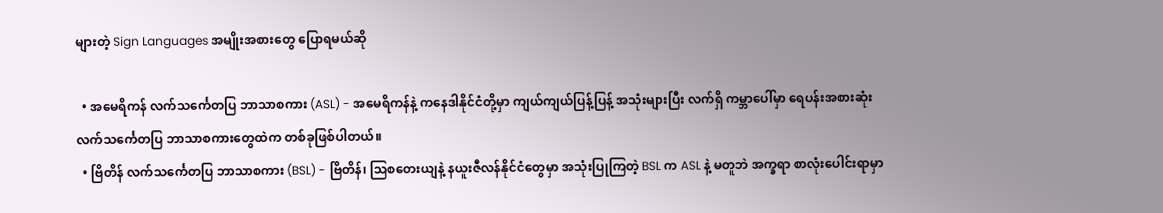များတဲ့ Sign Languages အမျိုးအစားတွေ ပြောရမယ်ဆို

  • အမေရိကန် လက်သင်္ကေတပြ ဘာသာစကား (ASL) - အမေရိကန်နဲ့ ကနေဒါနိုင်ငံတို့မှာ ကျယ်ကျယ်ပြန့်ပြန့် အသုံးများပြီး လက်ရှိ ကမ္ဘာပေါ်မှာ ရေပန်းအစားဆုံး လက်သင်္ကေတပြ ဘာသာစကားတွေထဲက တစ်ခုဖြစ်ပါတယ်။
  • ဗြိတိန် လက်သင်္ကေတပြ ဘာသာစကား (BSL) - ဗြိတိန်၊ သြစတေးယျနဲ့ နယူးဇီလန်နိုင်ငံတွေမှာ အသုံးပြုကြတဲ့ BSL က ASL နဲ့ မတူဘဲ အက္ခရာ စာလုံးပေါင်းရာမှာ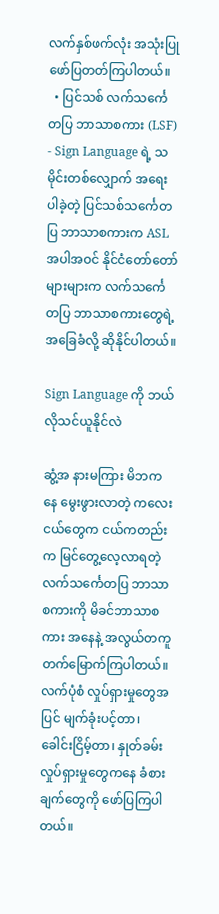လက်နှစ်ဖက်လုံး အသုံးပြုဖော်ပြတတ်ကြပါတယ်။
  • ပြင်သစ် လက်သင်္ကေတပြ ဘာသာစကား (LSF) - Sign Language ရဲ့ သမိုင်းတစ်လျှောက် အရေးပါခဲ့တဲ့ ပြင်သစ်သင်္ကေတပြ ဘာသာစကားက ASL အပါအဝင် နိုင်ငံတော်တော်များများက လက်သင်္ကေတပြ ဘာသာစကားတွေရဲ့ အခြေခံလို့ ဆိုနိုင်ပါတယ်။

Sign Language ကို ဘယ်လိုသင်ယူနိုင်လဲ

ဆွံ့အ နားမကြား မိဘကနေ မွေးဖွားလာတဲ့ ကလေးငယ်တွေက ငယ်ကတည်းက မြင်တွေ့လေ့လာရတဲ့ လက်သင်္ကေတပြ ဘာသာစကားကို မိခင်ဘာသာစကား အနေနဲ့ အလွယ်တကူတက်မြောက်ကြပါတယ်။ လက်ပုံစံ လှုပ်ရှားမှုတွေအပြင် မျက်ခုံးပင့်တာ၊ ခေါင်းငြိမ့်တာ၊ နှုတ်ခမ်း လှုပ်ရှားမှုတွေကနေ ခံစားချက်တွေကို ဖော်ပြကြပါတယ်။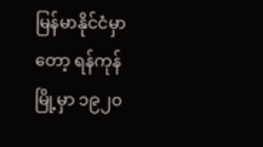မြန်မာနိုင်ငံမှာတော့ ရန်ကုန်မြို့မှာ ၁၉၂၀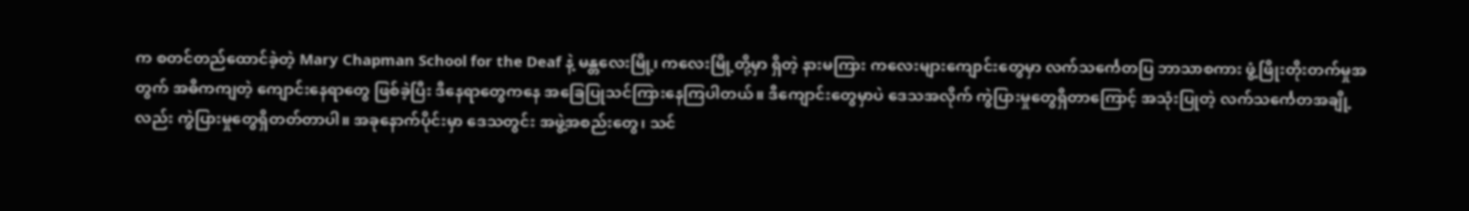က စတင်တည်ထောင်ခဲ့တဲ့ Mary Chapman School for the Deaf နဲ့ မန္တလေးမြို့၊ ကလေးမြို့တို့မှာ ရှိတဲ့ နားမကြား ကလေးများကျောင်းတွေမှာ လက်သင်္ကေတပြ ဘာသာစကား ဖွံ့ဖြိုးတိုးတက်မှုအတွက် အဓိကကျတဲ့ ‌ကျောင်းနေရာတွေ ဖြစ်ခဲ့ပြီး ဒီနေရာတွေကနေ အခြေပြုသင်ကြားနေကြပါတယ်။ ဒီကျောင်းတွေမှာပဲ ဒေသအလိုက် ကွဲပြားမှုတွေရှိတာကြောင့် အသုံးပြုတဲ့ လက်သင်္ကေတအချို့လည်း ကွဲပြားမှုတွေရှိတတ်တာပါ။ အခုနောက်ပိုင်းမှာ ဒေသတွင်း အဖွဲ့အစည်းတွေ၊ သင်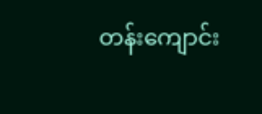တန်းကျောင်း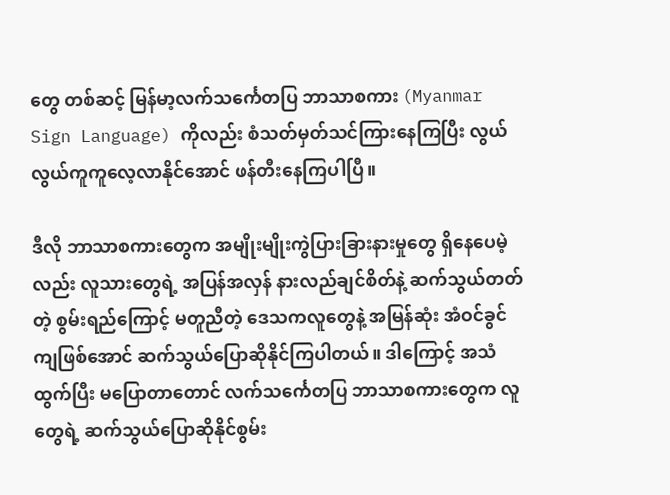တွေ တစ်ဆင့် မြန်မာ့လက်သင်္ကေတပြ ဘာသာစကား (Myanmar Sign Language) ကိုလည်း စံသတ်မှတ်သင်ကြားနေကြပြီး လွယ်လွယ်ကူကူလေ့လာနိုင်အောင် ဖန်တီးနေကြပါပြီ။

ဒီလို ဘာသာစကားတွေက အမျိုးမျိုးကွဲပြားခြားနားမှုတွေ ရှိနေပေမဲ့လည်း လူသားတွေရဲ့ အပြန်အလှန် နားလည်ချင်စိတ်နဲ့ ဆက်သွယ်တတ်တဲ့ စွမ်းရည်ကြောင့် မတူညီတဲ့ ဒေသကလူတွေနဲ့ အမြန်ဆုံး အံဝင်ခွင်ကျဖြစ်အောင် ဆက်သွယ်ပြောဆိုနိုင်ကြပါတယ်။ ဒါကြောင့် အသံထွက်ပြီး မပြောတာတောင် လက်သင်္ကေတပြ ဘာသာစကားတွေက လူတွေရဲ့ ဆက်သွယ်ပြောဆိုနိုင်စွမ်း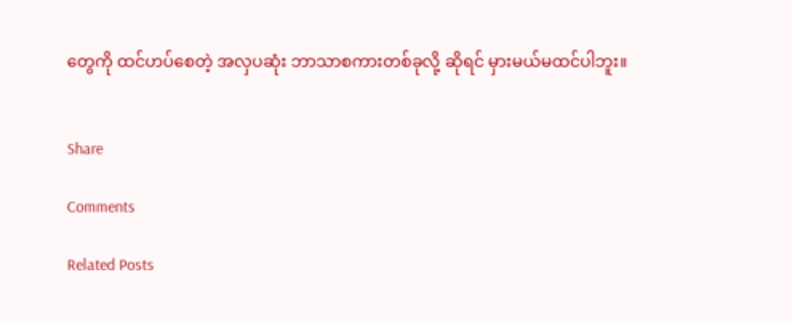တွေကို ထင်ဟပ်စေတဲ့ အလှပဆုံး ဘာသာစကားတစ်ခုလို့ ဆိုရင် မှားမယ်မထင်ပါဘူး။


Share

Comments

Related Posts